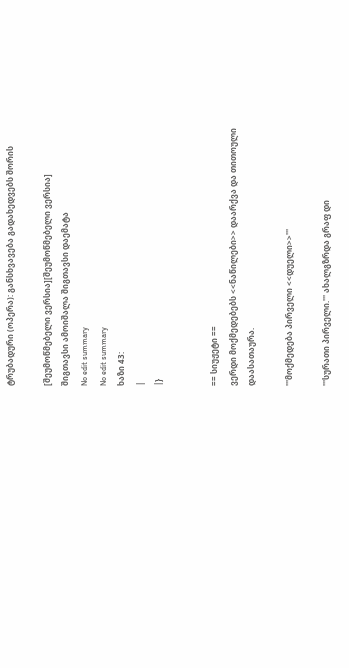ტრუბადური (ოპერა): განსხვავება გადახედვებს შორის

[შეუმოწმებელი ვერსია][შეუმოწმებელი ვერსია]
შიგთავსი ამოიშალა შიგთავსი დაემატა
No edit summary
No edit summary
ხაზი 43:
|
|}


== სიუჟეტი ==
ვერდი მოქმედებებს <<ნაწილები>> დაარქვა და თითოული დაასათაურა.

'''მოქმედება პირველი <<დუელი>>'''

'''სურათი პირველი.''' ახალგზრდა გრაფ დი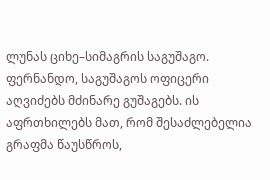ლუნას ციხე–სიმაგრის საგუშაგო. ფერნანდო, საგუშაგოს ოფიცერი აღვიძებს მძინარე გუშაგებს. ის აფრთხილებს მათ, რომ შესაძლებელია გრაფმა წაუსწროს,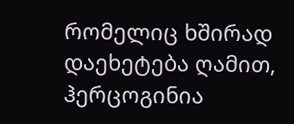რომელიც ხშირად დაეხეტება ღამით, ჰერცოგინია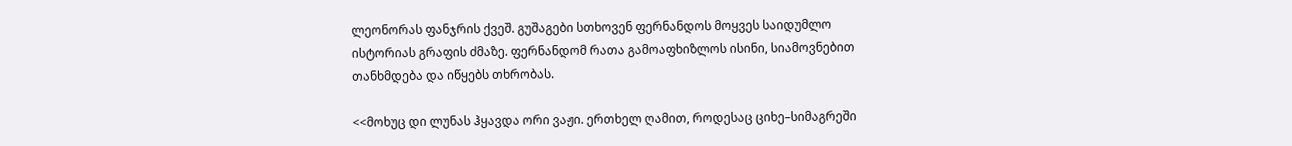ლეონორას ფანჯრის ქვეშ. გუშაგები სთხოვენ ფერნანდოს მოყვეს საიდუმლო ისტორიას გრაფის ძმაზე. ფერნანდომ რათა გამოაფხიზლოს ისინი, სიამოვნებით თანხმდება და იწყებს თხრობას.

<<მოხუც დი ლუნას ჰყავდა ორი ვაჟი. ერთხელ ღამით, როდესაც ციხე–სიმაგრეში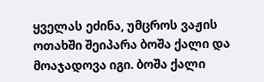ყველას ეძინა, უმცროს ვაჟის ოთახში შეიპარა ბოშა ქალი და მოაჯადოვა იგი. ბოშა ქალი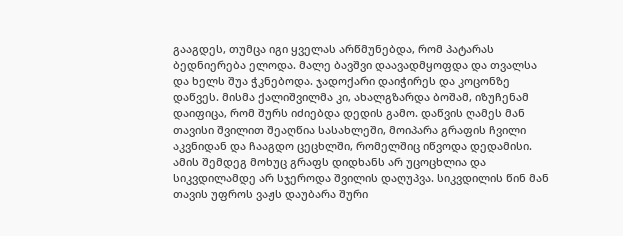გააგდეს, თუმცა იგი ყველას არწმუნებდა, რომ პატარას ბედნიერება ელოდა. მალე ბავშვი დაავადმყოფდა და თვალსა და ხელს შუა ჭკნებოდა. ჯადოქარი დაიჭირეს და კოცონზე დაწვეს. მისმა ქალიშვილმა კი, ახალგზარდა ბოშამ, იზუჩენამ დაიფიცა, რომ შურს იძიებდა დედის გამო. დაწვის ღამეს მან თავისი შვილით შეაღწია სასახლეში, მოიპარა გრაფის ჩვილი აკვნიდან და ჩააგდო ცეცხლში, რომელშიც იწვოდა დედამისი. ამის შემდეგ მოხუც გრაფს დიდხანს არ უცოცხლია და სიკვდილამდე არ სჯეროდა შვილის დაღუპვა. სიკვდილის წინ მან თავის უფროს ვაჟს დაუბარა შური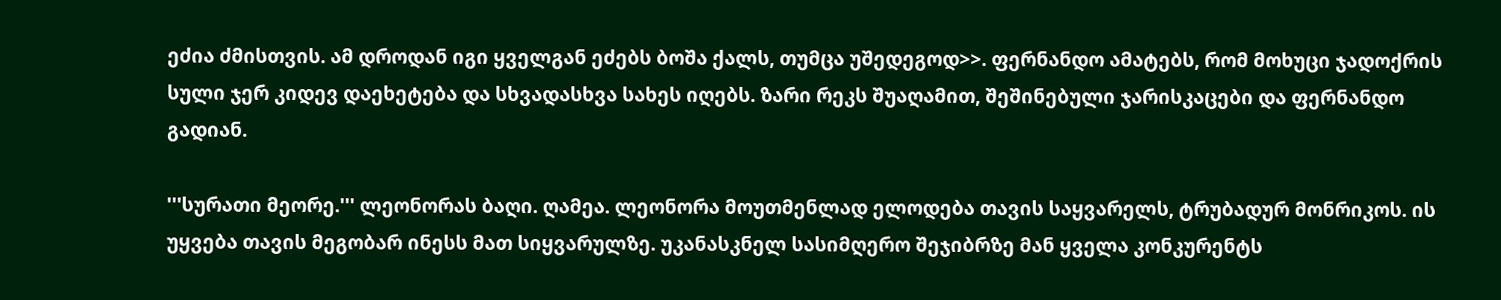ეძია ძმისთვის. ამ დროდან იგი ყველგან ეძებს ბოშა ქალს, თუმცა უშედეგოდ>>. ფერნანდო ამატებს, რომ მოხუცი ჯადოქრის სული ჯერ კიდევ დაეხეტება და სხვადასხვა სახეს იღებს. ზარი რეკს შუაღამით, შეშინებული ჯარისკაცები და ფერნანდო გადიან.

'''სურათი მეორე.''' ლეონორას ბაღი. ღამეა. ლეონორა მოუთმენლად ელოდება თავის საყვარელს, ტრუბადურ მონრიკოს. ის უყვება თავის მეგობარ ინესს მათ სიყვარულზე. უკანასკნელ სასიმღერო შეჯიბრზე მან ყველა კონკურენტს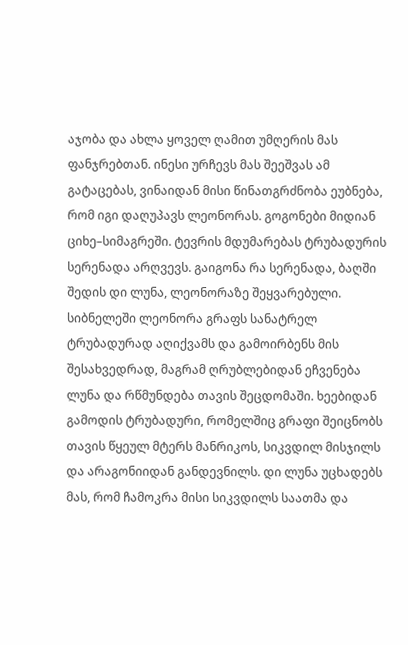აჯობა და ახლა ყოველ ღამით უმღერის მას ფანჯრებთან. ინესი ურჩევს მას შეეშვას ამ გატაცებას, ვინაიდან მისი წინათგრძნობა ეუბნება, რომ იგი დაღუპავს ლეონორას. გოგონები მიდიან ციხე–სიმაგრეში. ტევრის მდუმარებას ტრუბადურის სერენადა არღვევს. გაიგონა რა სერენადა, ბაღში შედის დი ლუნა, ლეონორაზე შეყვარებული. სიბნელეში ლეონორა გრაფს სანატრელ ტრუბადურად აღიქვამს და გამოირბენს მის შესახვედრად, მაგრამ ღრუბლებიდან ეჩვენება ლუნა და რწმუნდება თავის შეცდომაში. ხეებიდან გამოდის ტრუბადური, რომელშიც გრაფი შეიცნობს თავის წყეულ მტერს მანრიკოს, სიკვდილ მისჯილს და არაგონიიდან განდევნილს. დი ლუნა უცხადებს მას, რომ ჩამოკრა მისი სიკვდილს საათმა და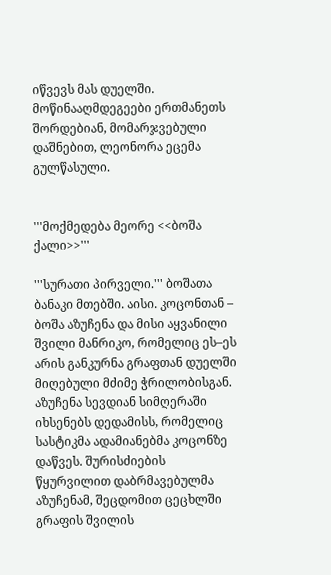იწვევს მას დუელში. მოწინააღმდეგეები ერთმანეთს შორდებიან, მომარჯვებული დაშნებით, ლეონორა ეცემა გულწასული.


'''მოქმედება მეორე <<ბოშა ქალი>>'''

'''სურათი პირველი.''' ბოშათა ბანაკი მთებში. აისი. კოცონთან – ბოშა აზუჩენა და მისი აყვანილი შვილი მანრიკო, რომელიც ეს–ეს არის განკურნა გრაფთან დუელში მიღებული მძიმე ჭრილობისგან. აზუჩენა სევდიან სიმღერაში იხსენებს დედამისს, რომელიც სასტიკმა ადამიანებმა კოცონზე დაწვეს. შურისძიების წყურვილით დაბრმავებულმა აზუჩენამ, შეცდომით ცეცხლში გრაფის შვილის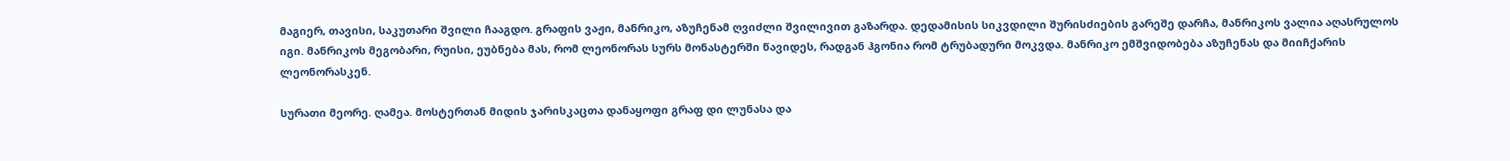მაგიერ, თავისი, საკუთარი შვილი ჩააგდო. გრაფის ვაჟი, მანრიკო, აზუჩენამ ღვიძლი შვილივით გაზარდა. დედამისის სიკვდილი შურისძიების გარეშე დარჩა, მანრიკოს ვალია აღასრულოს იგი. მანრიკოს მეგობარი, რუისი, ეუბნება მას, რომ ლეონორას სურს მონასტერში წავიდეს, რადგან ჰგონია რომ ტრუბადური მოკვდა. მანრიკო ემშვიდობება აზუჩენას და მიიჩქარის ლეონორასკენ.

სურათი მეორე. ღამეა. მოსტერთან მიდის ჯარისკაცთა დანაყოფი გრაფ დი ლუნასა და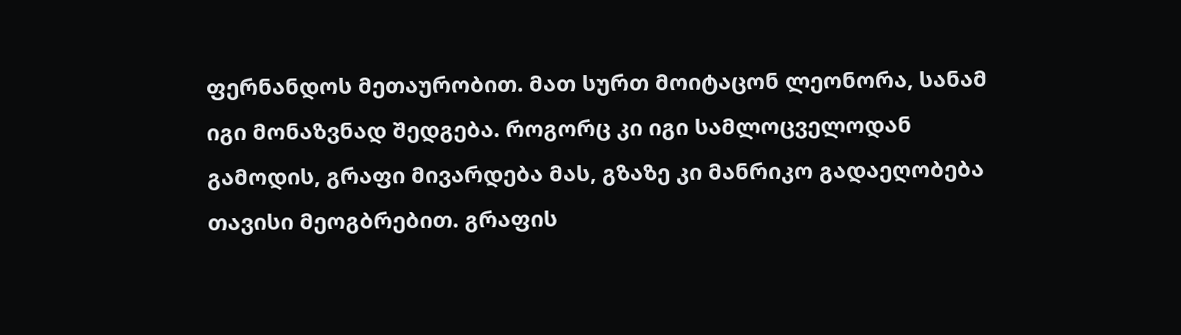ფერნანდოს მეთაურობით. მათ სურთ მოიტაცონ ლეონორა, სანამ იგი მონაზვნად შედგება. როგორც კი იგი სამლოცველოდან გამოდის, გრაფი მივარდება მას, გზაზე კი მანრიკო გადაეღობება თავისი მეოგბრებით. გრაფის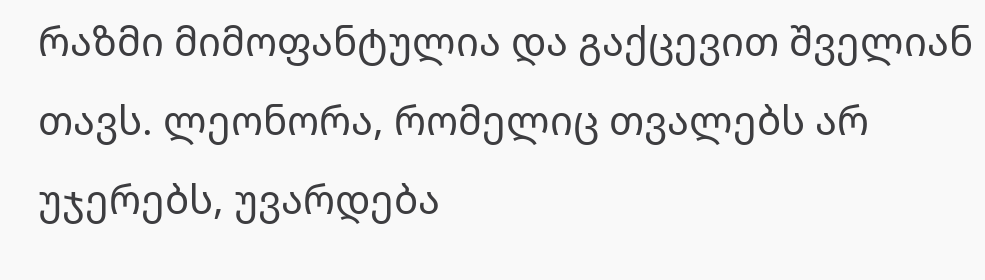რაზმი მიმოფანტულია და გაქცევით შველიან თავს. ლეონორა, რომელიც თვალებს არ უჯერებს, უვარდება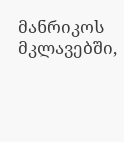მანრიკოს მკლავებში,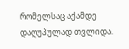რომელსაც აქამდე დაღუპულად თვლიდა.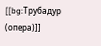[[bg:Трубадур (опера)]]